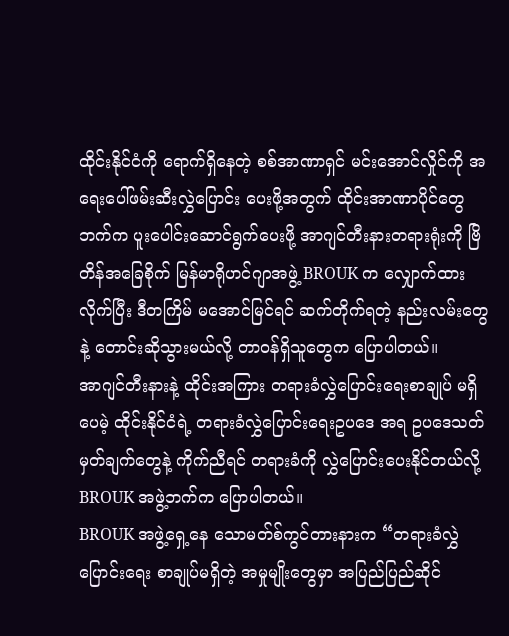ထိုင်းနိုင်ငံကို ရောက်ရှိနေတဲ့ စစ်အာဏာရှင် မင်းအောင်လှိုင်ကို အရေးပေါ်ဖမ်းဆီးလွှဲပြောင်း ပေးဖို့အတွက် ထိုင်းအာဏာပိုင်တွေဘက်က ပူးပေါင်းဆောင်ရွက်ပေးဖို့ အာဂျင်တီးနားတရားရုံးကို ဗြိတိန်အခြေစိုက် မြန်မာရိုဟင်ဂျာအဖွဲ့ BROUK က လျှောက်ထားလိုက်ပြီး ဒီတကြိမ် မအောင်မြင်ရင် ဆက်တိုက်ရတဲ့ နည်းလမ်းတွေနဲ့ တောင်းဆိုသွားမယ်လို့ တာဝန်ရှိသူတွေက ပြောပါတယ်။
အာဂျင်တီးနားနဲ့ ထိုင်းအကြား တရားခံလွှဲပြောင်းရေးစာချုပ် မရှိပေမဲ့ ထိုင်းနိုင်ငံရဲ့ တရားခံလွှဲပြောင်းရေးဥပဒေ အရ ဥပဒေသတ်မှတ်ချက်တွေနဲ့ ကိုက်ညီရင် တရားခံကို လွှဲပြောင်းပေးနိုင်တယ်လို့ BROUK အဖွဲ့ဘက်က ပြောပါတယ်။
BROUK အဖွဲ့ရှေ့နေ သောမတ်စ်ကွင်တားနားက “တရားခံလွှဲပြောင်းရေး စာချုပ်မရှိတဲ့ အမှုမျိုးတွေမှာ အပြည်ပြည်ဆိုင်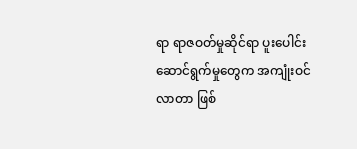ရာ ရာဇဝတ်မှုဆိုင်ရာ ပူးပေါင်းဆောင်ရွက်မှုတွေက အကျုံးဝင်လာတာ ဖြစ်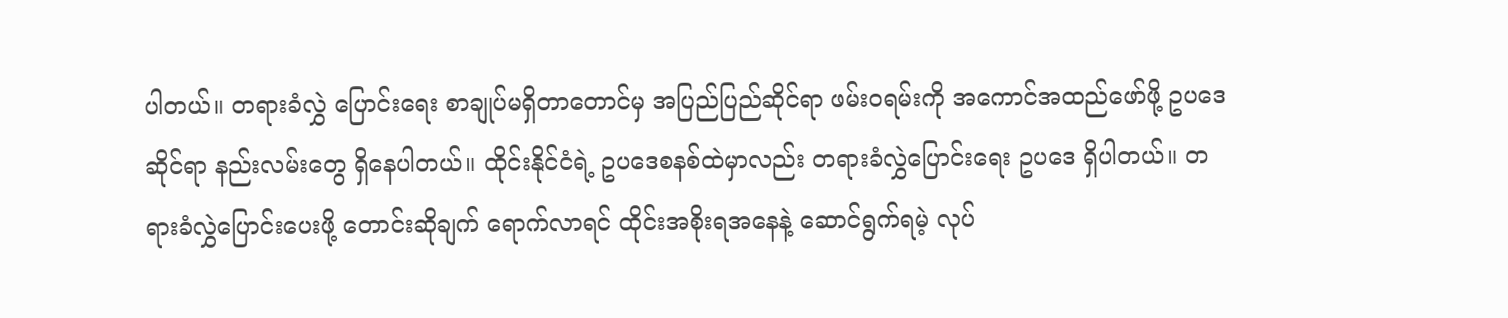ပါတယ်။ တရားခံလွှဲ ပြောင်းရေး စာချုပ်မရှိတာတောင်မှ အပြည်ပြည်ဆိုင်ရာ ဖမ်းဝရမ်းကို အကောင်အထည်ဖော်ဖို့ ဥပဒေဆိုင်ရာ နည်းလမ်းတွေ ရှိနေပါတယ်။ ထိုင်းနိုင်ငံရဲ့ ဥပဒေစနစ်ထဲမှာလည်း တရားခံလွှဲပြောင်းရေး ဥပဒေ ရှိပါတယ်။ တရားခံလွှဲပြောင်းပေးဖို့ တောင်းဆိုချက် ရောက်လာရင် ထိုင်းအစိုးရအနေနဲ့ ဆောင်ရွက်ရမဲ့ လုပ်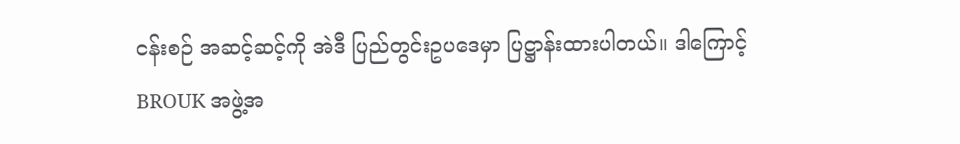ငန်းစဉ် အဆင့်ဆင့်ကို အဲဒီ ပြည်တွင်းဥပဒေမှာ ပြဋ္ဌာန်းထားပါတယ်။ ဒါကြောင့် BROUK အဖွဲ့အ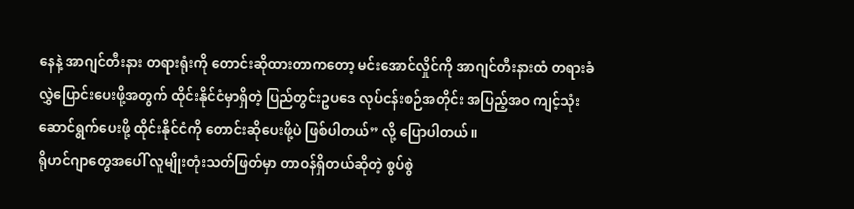နေနဲ့ အာဂျင်တီးနား တရားရုံးကို တောင်းဆိုထားတာကတော့ မင်းအောင်လှိုင်ကို အာဂျင်တီးနားထံ တရားခံ လွှဲပြောင်းပေးဖို့အတွက် ထိုင်းနိုင်ငံမှာရှိတဲ့ ပြည်တွင်းဥပဒေ လုပ်ငန်းစဉ်အတိုင်း အပြည့်အဝ ကျင့်သုံးဆောင်ရွက်ပေးဖို့ ထိုင်းနိုင်ငံကို တောင်းဆိုပေးဖို့ပဲ ဖြစ်ပါတယ်” လို့ ပြောပါတယ်။
ရိုဟင်ဂျာတွေအပေါ် လူမျိုးတုံးသတ်ဖြတ်မှာ တာဝန်ရှိတယ်ဆိုတဲ့ စွပ်စွဲ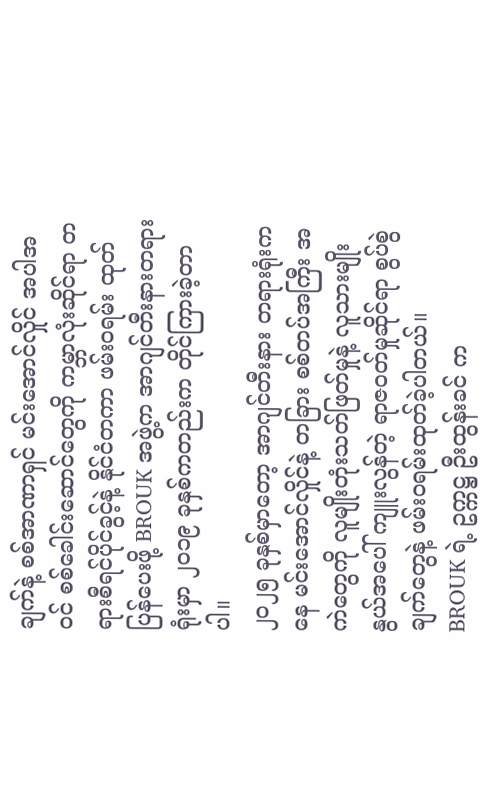ချက်နဲ့ စစ်အာဏာရှင် မင်းအောင်လှိုင် အပါအဝင် စစ်ခေါင်းဆောင်တွေကို ကမ္ဘာလုံးဆိုင်ရာ တရားစီရင်ပိုင်ခွင့်နဲ့ နိုင်ငံတကာ ဖမ်းဝရမ်း ထုတ်ပြန်ပေးဖို့ BROUK အဖွဲ့က အာဂျင်တီးနားတရားရုံးမှာ ၂၀၁၉ ခုနှစ်ကတည်းက တိုင်ကြားခဲ့တာပါ။
၂၀၂၅ ခုနှစ်မှာတော့ အာဂျင်တီးနား တရားရုံးကနေ မင်းအောင်လှိုင်နဲ့ တခြား စစ်တပ်အကြီး အကဲတွေကို လူမျိုးတုံးသတ်ဖြတ်မှုနဲ့ လူသားမျိုးနွယ်အပေါ် ကျူးလွန်တဲ့ ရာဇဝတ်မှုဆိုင်ရာ စွပ်စွဲချက်တွေနဲ့ ဖမ်းဝရမ်းထုတ်ခဲ့ပါတယ်။
BROUK ရဲ့ ဥက္ကဋ္ဌ ဦးထွန်းခင် က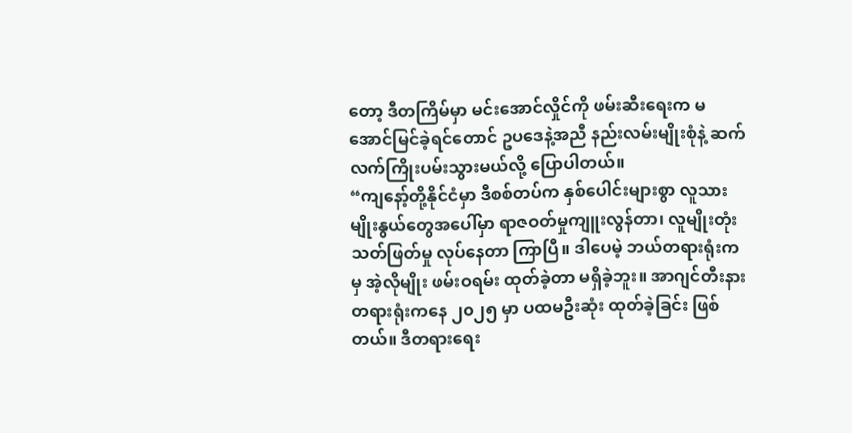တော့ ဒီတကြိမ်မှာ မင်းအောင်လှိုင်ကို ဖမ်းဆီးရေးက မအောင်မြင်ခဲ့ရင်တောင် ဥပဒေနဲ့အညီ နည်းလမ်းမျိုးစုံနဲ့ ဆက်လက်ကြိုးပမ်းသွားမယ်လို့ ပြောပါတယ်။
“ကျနော့်တို့နိုင်ငံမှာ ဒီစစ်တပ်က နှစ်ပေါင်းများစွာ လူသားမျိုးနွယ်တွေအပေါ်မှာ ရာဇဝတ်မှုကျူးလွန်တာ၊ လူမျိုးတုံး သတ်ဖြတ်မှု လုပ်နေတာ ကြာပြီ။ ဒါပေမဲ့ ဘယ်တရားရုံးကမှ အဲ့လိုမျိုး ဖမ်းဝရမ်း ထုတ်ခဲ့တာ မရှိခဲ့ဘူး။ အာဂျင်တီးနား တရားရုံးကနေ ၂၀၂၅ မှာ ပထမဦးဆုံး ထုတ်ခဲ့ခြင်း ဖြစ်တယ်။ ဒီတရားရေး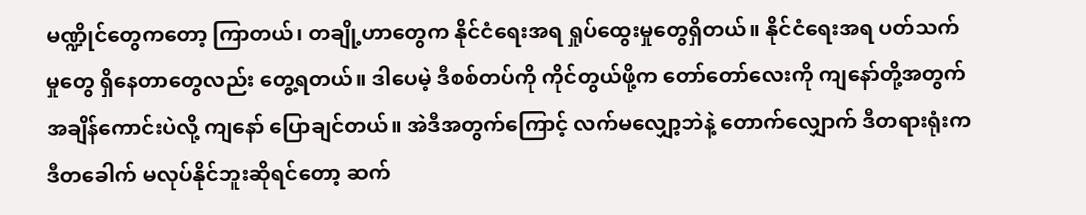မဏ္ဍိုင်တွေကတော့ ကြာတယ်၊ တချို့ဟာတွေက နိုင်ငံရေးအရ ရှုပ်ထွေးမှုတွေရှိတယ်။ နိုင်ငံရေးအရ ပတ်သက်မှုတွေ ရှိနေတာတွေလည်း တွေ့ရတယ်။ ဒါပေမဲ့ ဒီစစ်တပ်ကို ကိုင်တွယ်ဖို့က တော်တော်လေးကို ကျနော်တို့အတွက် အချိန်ကောင်းပဲလို့ ကျနော် ပြောချင်တယ်။ အဲဒီအတွက်ကြောင့် လက်မလျှော့ဘဲနဲ့ တောက်လျှောက် ဒီတရားရုံးက ဒီတခေါက် မလုပ်နိုင်ဘူးဆိုရင်တော့ ဆက်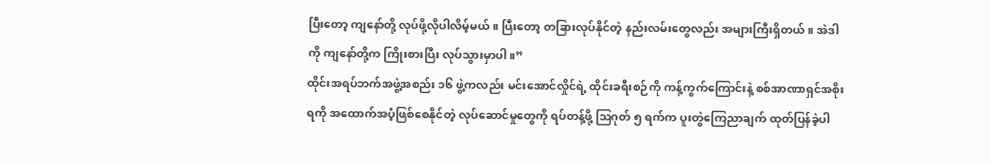ပြီးတော့ ကျနော်တို့ လုပ်ဖို့လိုပါလိမ့်မယ်။ ပြီးတော့ တခြားလုပ်နိုင်တဲ့ နည်းလမ်းတွေလည်း အများကြီးရှိတယ်။ အဲဒါကို ကျနော်တို့က ကြိုးစားပြီး လုပ်သွားမှာပါ။”
ထိုင်းအရပ်ဘက်အဖွဲ့အစည်း ၁၆ ဖွဲ့ကလည်း မင်းအောင်လှိုင်ရဲ့ ထိုင်းခရီးစဉ်ကို ကန့်ကွက်ကြောင်းနဲ့ စစ်အာဏာရှင်အစိုးရကို အထောက်အပံ့ဖြစ်စေနိုင်တဲ့ လုပ်ဆောင်မှုတွေကို ရပ်တန့်ဖို့ ဩဂုတ် ၅ ရက်က ပူးတွဲကြေညာချက် ထုတ်ပြန်ခဲ့ပါ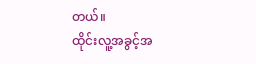တယ်။
ထိုင်းလူ့အခွင့်အ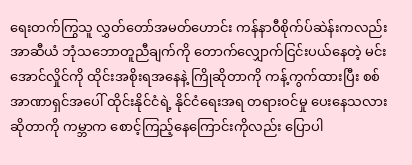ရေးတက်ကြွသူ လွှတ်တော်အမတ်ဟောင်း ကန်နာဝီစိုက်ပ်ဆဲန်းကလည်း အာဆီယံ ဘုံသဘောတူညီချက်ကို တောက်လျှောက်ငြင်းပယ်နေတဲ့ မင်းအောင်လှိုင်ကို ထိုင်းအစိုးရအနေနဲ့ ကြိုဆိုတာကို ကန့်ကွက်ထားပြီး စစ်အာဏာရှင်အပေါ် ထိုင်းနိုင်ငံရဲ့ နိုင်ငံရေးအရ တရားဝင်မှု ပေးနေသလား ဆိုတာကို ကမ္ဘာက စောင့်ကြည့်နေကြောင်းကိုလည်း ပြောပါ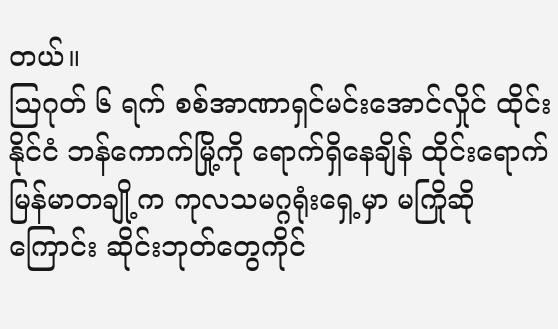တယ်။
ဩဂုတ် ၆ ရက် စစ်အာဏာရှင်မင်းအောင်လှိုင် ထိုင်းနိုင်ငံ ဘန်ကောက်မြို့ကို ရောက်ရှိနေချိန် ထိုင်းရောက်မြန်မာတချို့က ကုလသမဂ္ဂရုံးရှေ့မှာ မကြိုဆိုကြောင်း ဆိုင်းဘုတ်တွေကိုင်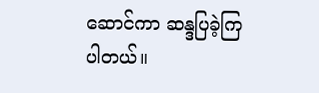ဆောင်ကာ ဆန္ဒပြခဲ့ကြပါတယ်။